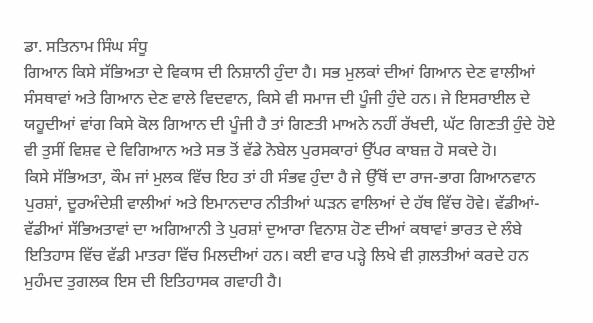ਡਾ. ਸਤਿਨਾਮ ਸਿੰਘ ਸੰਧੂ
ਗਿਆਨ ਕਿਸੇ ਸੱਭਿਅਤਾ ਦੇ ਵਿਕਾਸ ਦੀ ਨਿਸ਼ਾਨੀ ਹੁੰਦਾ ਹੈ। ਸਭ ਮੁਲਕਾਂ ਦੀਆਂ ਗਿਆਨ ਦੇਣ ਵਾਲੀਆਂ ਸੰਸਥਾਵਾਂ ਅਤੇ ਗਿਆਨ ਦੇਣ ਵਾਲੇ ਵਿਦਵਾਨ, ਕਿਸੇ ਵੀ ਸਮਾਜ ਦੀ ਪੂੰਜੀ ਹੁੰਦੇ ਹਨ। ਜੇ ਇਸਰਾਈਲ ਦੇ ਯਹੂਦੀਆਂ ਵਾਂਗ ਕਿਸੇ ਕੋਲ ਗਿਆਨ ਦੀ ਪੂੰਜੀ ਹੈ ਤਾਂ ਗਿਣਤੀ ਮਾਅਨੇ ਨਹੀਂ ਰੱਖਦੀ, ਘੱਟ ਗਿਣਤੀ ਹੁੰਦੇ ਹੋਏ ਵੀ ਤੁਸੀਂ ਵਿਸ਼ਵ ਦੇ ਵਿਗਿਆਨ ਅਤੇ ਸਭ ਤੋਂ ਵੱਡੇ ਨੋਬੇਲ ਪੁਰਸਕਾਰਾਂ ਉੱਪਰ ਕਾਬਜ਼ ਹੋ ਸਕਦੇ ਹੋ।
ਕਿਸੇ ਸੱਭਿਅਤਾ, ਕੌਮ ਜਾਂ ਮੁਲਕ ਵਿੱਚ ਇਹ ਤਾਂ ਹੀ ਸੰਭਵ ਹੁੰਦਾ ਹੈ ਜੇ ਉੱਥੋਂ ਦਾ ਰਾਜ-ਭਾਗ ਗਿਆਨਵਾਨ ਪੁਰਸ਼ਾਂ, ਦੂਰਅੰਦੇਸ਼ੀ ਵਾਲੀਆਂ ਅਤੇ ਇਮਾਨਦਾਰ ਨੀਤੀਆਂ ਘੜਨ ਵਾਲਿਆਂ ਦੇ ਹੱਥ ਵਿੱਚ ਹੋਵੇ। ਵੱਡੀਆਂ-ਵੱਡੀਆਂ ਸੱਭਿਅਤਾਵਾਂ ਦਾ ਅਗਿਆਨੀ ਤੇ ਪੁਰਸ਼ਾਂ ਦੁਆਰਾ ਵਿਨਾਸ਼ ਹੋਣ ਦੀਆਂ ਕਥਾਵਾਂ ਭਾਰਤ ਦੇ ਲੰਬੇ ਇਤਿਹਾਸ ਵਿੱਚ ਵੱਡੀ ਮਾਤਰਾ ਵਿੱਚ ਮਿਲਦੀਆਂ ਹਨ। ਕਈ ਵਾਰ ਪੜ੍ਹੇ ਲਿਖੇ ਵੀ ਗ਼ਲਤੀਆਂ ਕਰਦੇ ਹਨ ਮੁਹੰਮਦ ਤੁਗਲਕ ਇਸ ਦੀ ਇਤਿਹਾਸਕ ਗਵਾਹੀ ਹੈ।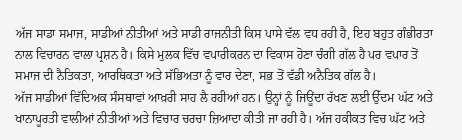ਅੱਜ ਸਾਡਾ ਸਮਾਜ, ਸਾਡੀਆਂ ਨੀਤੀਆਂ ਅਤੇ ਸਾਡੀ ਰਾਜਨੀਤੀ ਕਿਸ ਪਾਸੇ ਵੱਲ ਵਧ ਰਹੀ ਹੈ, ਇਹ ਬਹੁਤ ਗੰਭੀਰਤਾ ਨਾਲ ਵਿਚਾਰਨ ਵਾਲਾ ਪ੍ਰਸ਼ਨ ਹੈ। ਕਿਸੇ ਮੁਲਕ ਵਿੱਚ ਵਪਾਰੀਕਰਨ ਦਾ ਵਿਕਾਸ ਹੋਣਾ ਚੰਗੀ ਗੱਲ ਹੈ ਪਰ ਵਪਾਰ ਤੋਂ ਸਮਾਜ ਦੀ ਨੈਤਿਕਤਾ, ਆਰਥਿਕਤਾ ਅਤੇ ਸੱਭਿਅਤਾ ਨੂੰ ਵਾਰ ਦੇਣਾ, ਸਭ ਤੋਂ ਵੱਡੀ ਅਨੈਤਿਕ ਗੱਲ ਹੈ।
ਅੱਜ ਸਾਡੀਆਂ ਵਿੱਦਿਅਕ ਸੰਸਥਾਵਾਂ ਆਖ਼ਰੀ ਸਾਹ ਲੈ ਰਹੀਆਂ ਹਨ। ਉਨ੍ਹਾਂ ਨੂੰ ਜਿਊਂਦਾ ਰੱਖਣ ਲਈ ਉੱਦਮ ਘੱਟ ਅਤੇ ਖਾਨਾਪੂਰਤੀ ਵਾਲੀਆਂ ਨੀਤੀਆਂ ਅਤੇ ਵਿਚਾਰ ਚਰਚਾ ਜ਼ਿਆਦਾ ਕੀਤੀ ਜਾ ਰਹੀ ਹੈ। ਅੱਜ ਹਕੀਕਤ ਵਿਚ ਘੱਟ ਅਤੇ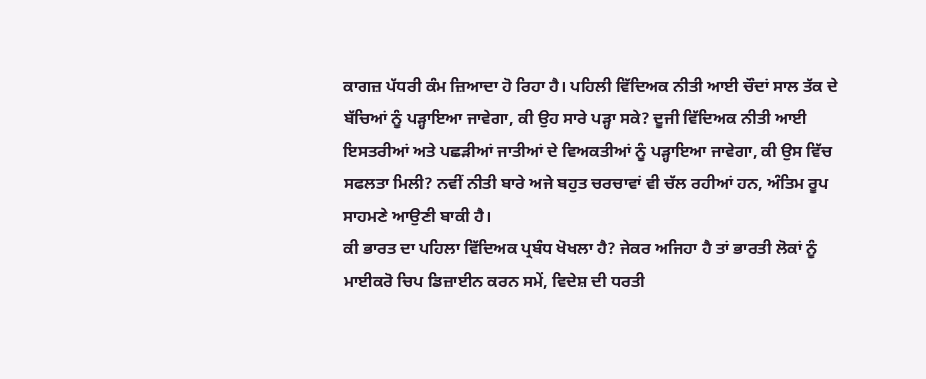ਕਾਗਜ਼ ਪੱਧਰੀ ਕੰਮ ਜ਼ਿਆਦਾ ਹੋ ਰਿਹਾ ਹੈ। ਪਹਿਲੀ ਵਿੱਦਿਅਕ ਨੀਤੀ ਆਈ ਚੌਦਾਂ ਸਾਲ ਤੱਕ ਦੇ ਬੱਚਿਆਂ ਨੂੰ ਪੜ੍ਹਾਇਆ ਜਾਵੇਗਾ, ਕੀ ਉਹ ਸਾਰੇ ਪੜ੍ਹਾ ਸਕੇ? ਦੂਜੀ ਵਿੱਦਿਅਕ ਨੀਤੀ ਆਈ ਇਸਤਰੀਆਂ ਅਤੇ ਪਛੜੀਆਂ ਜਾਤੀਆਂ ਦੇ ਵਿਅਕਤੀਆਂ ਨੂੰ ਪੜ੍ਹਾਇਆ ਜਾਵੇਗਾ, ਕੀ ਉਸ ਵਿੱਚ ਸਫਲਤਾ ਮਿਲੀ? ਨਵੀਂ ਨੀਤੀ ਬਾਰੇ ਅਜੇ ਬਹੁਤ ਚਰਚਾਵਾਂ ਵੀ ਚੱਲ ਰਹੀਆਂ ਹਨ, ਅੰਤਿਮ ਰੂਪ ਸਾਹਮਣੇ ਆਉਣੀ ਬਾਕੀ ਹੈ।
ਕੀ ਭਾਰਤ ਦਾ ਪਹਿਲਾ ਵਿੱਦਿਅਕ ਪ੍ਰਬੰਧ ਖੋਖਲਾ ਹੈ? ਜੇਕਰ ਅਜਿਹਾ ਹੈ ਤਾਂ ਭਾਰਤੀ ਲੋਕਾਂ ਨੂੰ ਮਾਈਕਰੋ ਚਿਪ ਡਿਜ਼ਾਈਨ ਕਰਨ ਸਮੇਂ, ਵਿਦੇਸ਼ ਦੀ ਧਰਤੀ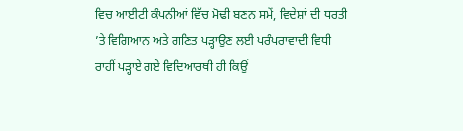ਵਿਚ ਆਈਟੀ ਕੰਪਨੀਆਂ ਵਿੱਚ ਮੋਢੀ ਬਣਨ ਸਮੇਂ, ਵਿਦੇਸ਼ਾਂ ਦੀ ਧਰਤੀ ’ਤੇ ਵਿਗਿਆਨ ਅਤੇ ਗਣਿਤ ਪੜ੍ਹਾਉਣ ਲਈ ਪਰੰਪਰਾਵਾਦੀ ਵਿਧੀ ਰਾਹੀਂ ਪੜ੍ਹਾਏ ਗਏ ਵਿਦਿਆਰਥੀ ਹੀ ਕਿਉਂ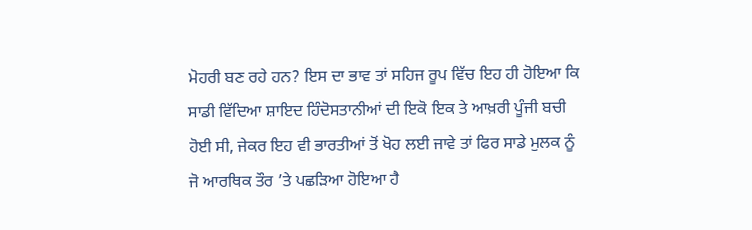ਮੋਹਰੀ ਬਣ ਰਹੇ ਹਨ? ਇਸ ਦਾ ਭਾਵ ਤਾਂ ਸਹਿਜ ਰੂਪ ਵਿੱਚ ਇਹ ਹੀ ਹੋਇਆ ਕਿ ਸਾਡੀ ਵਿੱਦਿਆ ਸ਼ਾਇਦ ਹਿੰਦੋਸਤਾਨੀਆਂ ਦੀ ਇਕੋ ਇਕ ਤੇ ਆਖ਼ਰੀ ਪੂੰਜੀ ਬਚੀ ਹੋਈ ਸੀ, ਜੇਕਰ ਇਹ ਵੀ ਭਾਰਤੀਆਂ ਤੋਂ ਖੋਹ ਲਈ ਜਾਵੇ ਤਾਂ ਫਿਰ ਸਾਡੇ ਮੁਲਕ ਨੂੰ ਜੋ ਆਰਥਿਕ ਤੌਰ ’ਤੇ ਪਛੜਿਆ ਹੋਇਆ ਹੈ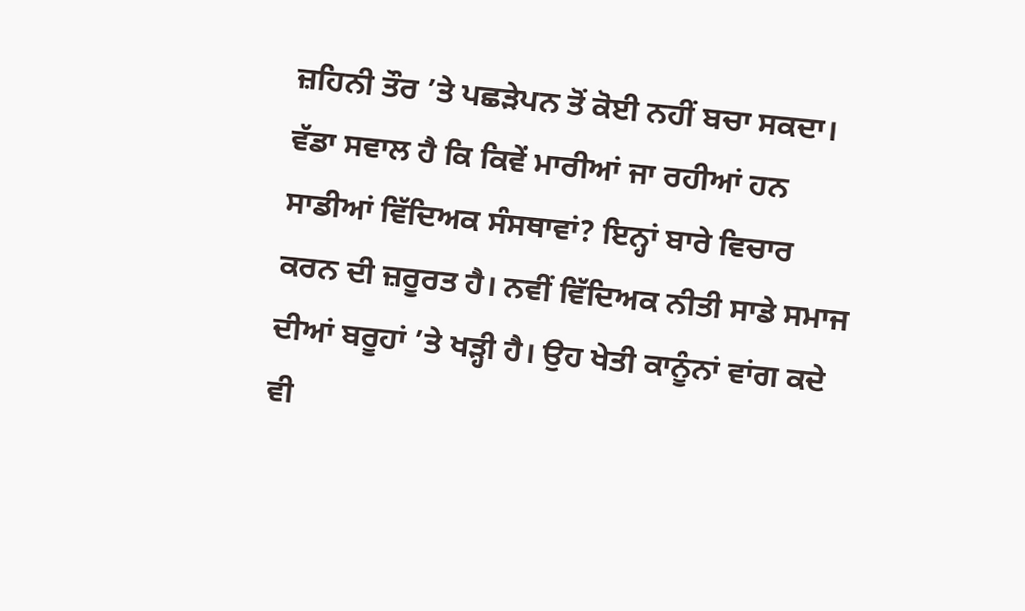ਜ਼ਹਿਨੀ ਤੌਰ ’ਤੇ ਪਛੜੇਪਨ ਤੋਂ ਕੋਈ ਨਹੀਂ ਬਚਾ ਸਕਦਾ।
ਵੱਡਾ ਸਵਾਲ ਹੈ ਕਿ ਕਿਵੇਂ ਮਾਰੀਆਂ ਜਾ ਰਹੀਆਂ ਹਨ ਸਾਡੀਆਂ ਵਿੱਦਿਅਕ ਸੰਸਥਾਵਾਂ? ਇਨ੍ਹਾਂ ਬਾਰੇ ਵਿਚਾਰ ਕਰਨ ਦੀ ਜ਼ਰੂਰਤ ਹੈ। ਨਵੀਂ ਵਿੱਦਿਅਕ ਨੀਤੀ ਸਾਡੇ ਸਮਾਜ ਦੀਆਂ ਬਰੂਹਾਂ ’ਤੇ ਖੜ੍ਹੀ ਹੈ। ਉਹ ਖੇਤੀ ਕਾਨੂੰਨਾਂ ਵਾਂਗ ਕਦੇ ਵੀ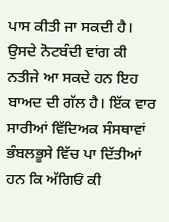ਪਾਸ ਕੀਤੀ ਜਾ ਸਕਦੀ ਹੈ। ਉਸਦੇ ਨੋਟਬੰਦੀ ਵਾਂਗ ਕੀ ਨਤੀਜੇ ਆ ਸਕਦੇ ਹਨ ਇਹ ਬਾਅਦ ਦੀ ਗੱਲ ਹੈ। ਇੱਕ ਵਾਰ ਸਾਰੀਆਂ ਵਿੱਦਿਅਕ ਸੰਸਥਾਵਾਂ ਭੰਬਲਭੂਸੇ ਵਿੱਚ ਪਾ ਦਿੱਤੀਆਂ ਹਨ ਕਿ ਅੱਗਿਓਂ ਕੀ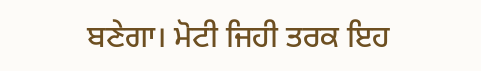ਬਣੇਗਾ। ਮੋਟੀ ਜਿਹੀ ਤਰਕ ਇਹ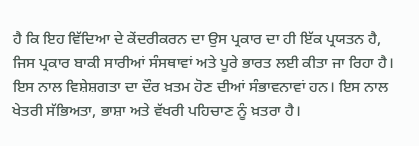ਹੈ ਕਿ ਇਹ ਵਿੱਦਿਆ ਦੇ ਕੇਂਦਰੀਕਰਨ ਦਾ ਉਸ ਪ੍ਰਕਾਰ ਦਾ ਹੀ ਇੱਕ ਪ੍ਰਯਤਨ ਹੈ, ਜਿਸ ਪ੍ਰਕਾਰ ਬਾਕੀ ਸਾਰੀਆਂ ਸੰਸਥਾਵਾਂ ਅਤੇ ਪੂਰੇ ਭਾਰਤ ਲਈ ਕੀਤਾ ਜਾ ਰਿਹਾ ਹੈ। ਇਸ ਨਾਲ ਵਿਸ਼ੇਸ਼ਗਤਾ ਦਾ ਦੌਰ ਖ਼ਤਮ ਹੋਣ ਦੀਆਂ ਸੰਭਾਵਨਾਵਾਂ ਹਨ। ਇਸ ਨਾਲ ਖੇਤਰੀ ਸੱਭਿਅਤਾ, ਭਾਸ਼ਾ ਅਤੇ ਵੱਖਰੀ ਪਹਿਚਾਣ ਨੂੰ ਖ਼ਤਰਾ ਹੈ।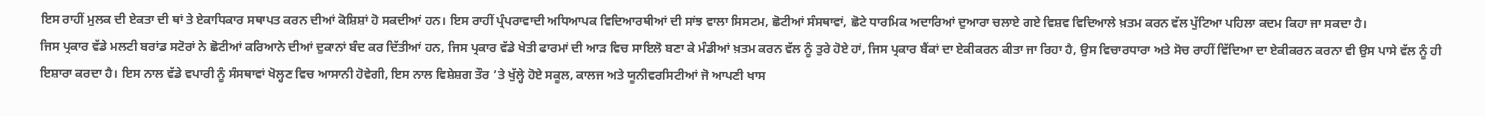ਇਸ ਰਾਹੀਂ ਮੁਲਕ ਦੀ ਏਕਤਾ ਦੀ ਥਾਂ ਤੇ ਏਕਾਧਿਕਾਰ ਸਥਾਪਤ ਕਰਨ ਦੀਆਂ ਕੋਸ਼ਿਸ਼ਾਂ ਹੋ ਸਕਦੀਆਂ ਹਨ। ਇਸ ਰਾਹੀਂ ਪ੍ਰੰਪਰਾਵਾਦੀ ਅਧਿਆਪਕ ਵਿਦਿਆਰਥੀਆਂ ਦੀ ਸਾਂਝ ਵਾਲਾ ਸਿਸਟਮ, ਛੋਟੀਆਂ ਸੰਸਥਾਵਾਂ, ਛੋਟੇ ਧਾਰਮਿਕ ਅਦਾਰਿਆਂ ਦੁਆਰਾ ਚਲਾਏ ਗਏ ਵਿਸ਼ਵ ਵਿਦਿਆਲੇ ਖ਼ਤਮ ਕਰਨ ਵੱਲ ਪੁੱਟਿਆ ਪਹਿਲਾ ਕਦਮ ਕਿਹਾ ਜਾ ਸਕਦਾ ਹੈ।
ਜਿਸ ਪ੍ਰਕਾਰ ਵੱਡੇ ਮਲਟੀ ਬਰਾਂਡ ਸਟੋਰਾਂ ਨੇ ਛੋਟੀਆਂ ਕਰਿਆਨੇ ਦੀਆਂ ਦੁਕਾਨਾਂ ਬੰਦ ਕਰ ਦਿੱਤੀਆਂ ਹਨ, ਜਿਸ ਪ੍ਰਕਾਰ ਵੱਡੇ ਖੇਤੀ ਫਾਰਮਾਂ ਦੀ ਆੜ ਵਿਚ ਸਾਇਲੋ ਬਣਾ ਕੇ ਮੰਡੀਆਂ ਖ਼ਤਮ ਕਰਨ ਵੱਲ ਨੂੰ ਤੁਰੇ ਹੋਏ ਹਾਂ, ਜਿਸ ਪ੍ਰਕਾਰ ਬੈਂਕਾਂ ਦਾ ਏਕੀਕਰਨ ਕੀਤਾ ਜਾ ਰਿਹਾ ਹੈ, ਉਸ ਵਿਚਾਰਧਾਰਾ ਅਤੇ ਸੋਚ ਰਾਹੀਂ ਵਿੱਦਿਆ ਦਾ ਏਕੀਕਰਨ ਕਰਨਾ ਵੀ ਉਸ ਪਾਸੇ ਵੱਲ ਨੂੰ ਹੀ ਇਸ਼ਾਰਾ ਕਰਦਾ ਹੈ। ਇਸ ਨਾਲ ਵੱਡੇ ਵਪਾਰੀ ਨੂੰ ਸੰਸਥਾਵਾਂ ਖੋਲ੍ਹਣ ਵਿਚ ਆਸਾਨੀ ਹੋਵੇਗੀ, ਇਸ ਨਾਲ ਵਿਸ਼ੇਸ਼ਗ ਤੌਰ ’ਤੇ ਖੁੱਲ੍ਹੇ ਹੋਏ ਸਕੂਲ, ਕਾਲਜ ਅਤੇ ਯੂਨੀਵਰਸਿਟੀਆਂ ਜੋ ਆਪਣੀ ਖਾਸ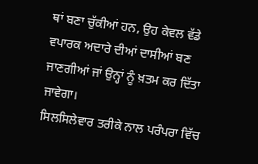ਥਾਂ ਬਣਾ ਚੁੱਕੀਆਂ ਹਨ, ਉਹ ਕੇਵਲ ਵੱਡੇ ਵਪਾਰਕ ਅਦਾਰੇ ਦੀਆਂ ਦਾਸੀਆਂ ਬਣ ਜਾਣਗੀਆਂ ਜਾਂ ਉਨ੍ਹਾਂ ਨੂੰ ਖ਼ਤਮ ਕਰ ਦਿੱਤਾ ਜਾਵੇਗਾ।
ਸਿਲਸਿਲੇਵਾਰ ਤਰੀਕੇ ਨਾਲ ਪਰੰਪਰਾ ਵਿੱਚ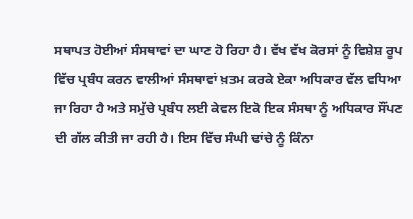ਸਥਾਪਤ ਹੋਈਆਂ ਸੰਸਥਾਵਾਂ ਦਾ ਘਾਣ ਹੋ ਰਿਹਾ ਹੈ। ਵੱਖ ਵੱਖ ਕੋਰਸਾਂ ਨੂੰ ਵਿਸ਼ੇਸ਼ ਰੂਪ ਵਿੱਚ ਪ੍ਰਬੰਧ ਕਰਨ ਵਾਲੀਆਂ ਸੰਸਥਾਵਾਂ ਖ਼ਤਮ ਕਰਕੇ ਏਕਾ ਅਧਿਕਾਰ ਵੱਲ ਵਧਿਆ ਜਾ ਰਿਹਾ ਹੈ ਅਤੇ ਸਮੁੱਚੇ ਪ੍ਰਬੰਧ ਲਈ ਕੇਵਲ ਇਕੋ ਇਕ ਸੰਸਥਾ ਨੂੰ ਅਧਿਕਾਰ ਸੌਂਪਣ ਦੀ ਗੱਲ ਕੀਤੀ ਜਾ ਰਹੀ ਹੈ। ਇਸ ਵਿੱਚ ਸੰਘੀ ਢਾਂਚੇ ਨੂੰ ਕਿੰਨਾ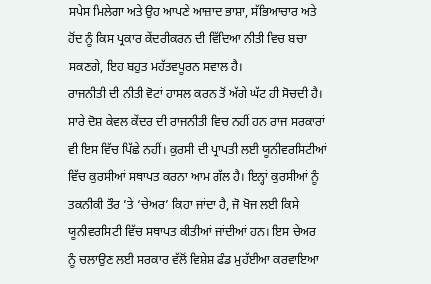ਸਪੇਸ ਮਿਲੇਗਾ ਅਤੇ ਉਹ ਆਪਣੇ ਆਜ਼ਾਦ ਭਾਸ਼ਾ, ਸੱਭਿਆਚਾਰ ਅਤੇ ਹੋਂਦ ਨੂੰ ਕਿਸ ਪ੍ਰਕਾਰ ਕੇਂਦਰੀਕਰਨ ਦੀ ਵਿੱਦਿਆ ਨੀਤੀ ਵਿਚ ਬਚਾ ਸਕਣਗੇ, ਇਹ ਬਹੁਤ ਮਹੱਤਵਪੂਰਨ ਸਵਾਲ ਹੈ।
ਰਾਜਨੀਤੀ ਦੀ ਨੀਤੀ ਵੋਟਾਂ ਹਾਸਲ ਕਰਨ ਤੋਂ ਅੱਗੇ ਘੱਟ ਹੀ ਸੋਚਦੀ ਹੈ। ਸਾਰੇ ਦੋਸ਼ ਕੇਵਲ ਕੇਂਦਰ ਦੀ ਰਾਜਨੀਤੀ ਵਿਚ ਨਹੀਂ ਹਨ ਰਾਜ ਸਰਕਾਰਾਂ ਵੀ ਇਸ ਵਿੱਚ ਪਿੱਛੇ ਨਹੀਂ। ਕੁਰਸੀ ਦੀ ਪ੍ਰਾਪਤੀ ਲਈ ਯੂਨੀਵਰਸਿਟੀਆਂ ਵਿੱਚ ਕੁਰਸੀਆਂ ਸਥਾਪਤ ਕਰਨਾ ਆਮ ਗੱਲ ਹੈ। ਇਨ੍ਹਾਂ ਕੁਰਸੀਆਂ ਨੂੰ ਤਕਨੀਕੀ ਤੌਰ ’ਤੇ ‘ਚੇਅਰ’ ਕਿਹਾ ਜਾਂਦਾ ਹੈ, ਜੋ ਖੋਜ ਲਈ ਕਿਸੇ ਯੂਨੀਵਰਸਿਟੀ ਵਿੱਚ ਸਥਾਪਤ ਕੀਤੀਆਂ ਜਾਂਦੀਆਂ ਹਨ। ਇਸ ਚੇਅਰ ਨੂੰ ਚਲਾਉਣ ਲਈ ਸਰਕਾਰ ਵੱਲੋਂ ਵਿਸ਼ੇਸ਼ ਫੰਡ ਮੁਹੱਈਆ ਕਰਵਾਇਆ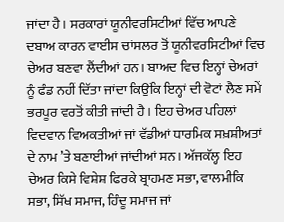ਜਾਂਦਾ ਹੈ। ਸਰਕਾਰਾਂ ਯੂਨੀਵਰਸਿਟੀਆਂ ਵਿੱਚ ਆਪਣੇ ਦਬਾਅ ਕਾਰਨ ਵਾਈਸ ਚਾਂਸਲਰ ਤੋਂ ਯੂਨੀਵਰਸਿਟੀਆਂ ਵਿਚ ਚੇਅਰ ਬਣਵਾ ਲੈਂਦੀਆਂ ਹਨ। ਬਾਅਦ ਵਿਚ ਇਨ੍ਹਾਂ ਚੇਅਰਾਂ ਨੂੰ ਫੰਡ ਨਹੀਂ ਦਿੱਤਾ ਜਾਂਦਾ ਕਿਉਂਕਿ ਇਨ੍ਹਾਂ ਦੀ ਵੋਟਾਂ ਲੈਣ ਸਮੇਂ ਭਰਪੂਰ ਵਰਤੋਂ ਕੀਤੀ ਜਾਂਦੀ ਹੈ। ਇਹ ਚੇਅਰ ਪਹਿਲਾਂ ਵਿਦਵਾਨ ਵਿਅਕਤੀਆਂ ਜਾਂ ਵੱਡੀਆਂ ਧਾਰਮਿਕ ਸਖ਼ਸ਼ੀਅਤਾਂ ਦੇ ਨਾਮ ’ਤੇ ਬਣਾਈਆਂ ਜਾਂਦੀਆਂ ਸਨ। ਅੱਜਕੱਲ੍ਹ ਇਹ ਚੇਅਰ ਕਿਸੇ ਵਿਸ਼ੇਸ਼ ਫਿਰਕੇ ਬ੍ਰਾਹਮਣ ਸਭਾ, ਵਾਲਮੀਕਿ ਸਭਾ, ਸਿੱਖ ਸਮਾਜ, ਹਿੰਦੂ ਸਮਾਜ ਜਾਂ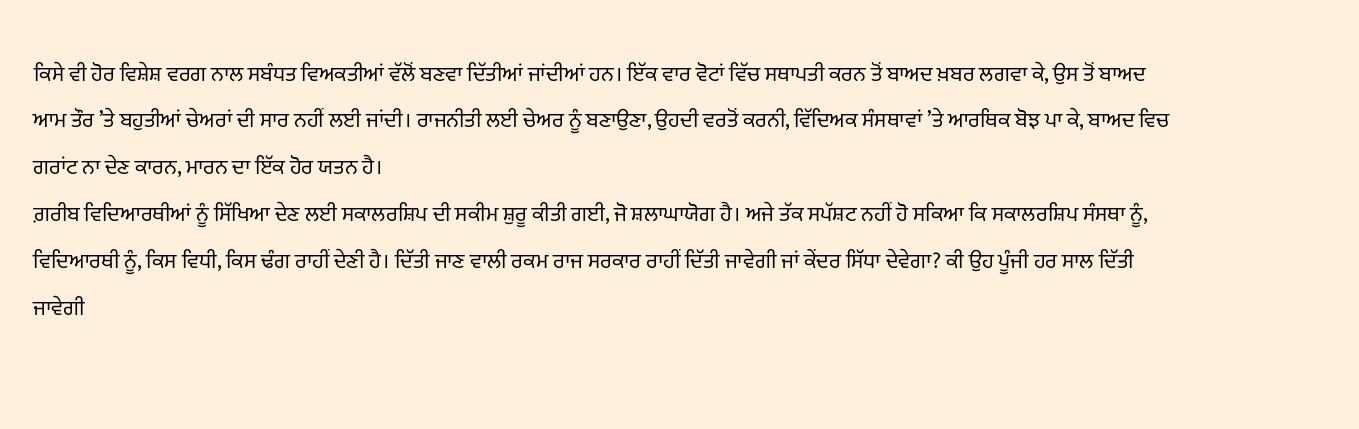ਕਿਸੇ ਵੀ ਹੋਰ ਵਿਸ਼ੇਸ਼ ਵਰਗ ਨਾਲ ਸਬੰਧਤ ਵਿਅਕਤੀਆਂ ਵੱਲੋਂ ਬਣਵਾ ਦਿੱਤੀਆਂ ਜਾਂਦੀਆਂ ਹਨ। ਇੱਕ ਵਾਰ ਵੋਟਾਂ ਵਿੱਚ ਸਥਾਪਤੀ ਕਰਨ ਤੋਂ ਬਾਅਦ ਖ਼ਬਰ ਲਗਵਾ ਕੇ, ਉਸ ਤੋਂ ਬਾਅਦ ਆਮ ਤੌਰ ’ਤੇ ਬਹੁਤੀਆਂ ਚੇਅਰਾਂ ਦੀ ਸਾਰ ਨਹੀਂ ਲਈ ਜਾਂਦੀ। ਰਾਜਨੀਤੀ ਲਈ ਚੇਅਰ ਨੂੰ ਬਣਾਉਣਾ, ਉਹਦੀ ਵਰਤੋਂ ਕਰਨੀ, ਵਿੱਦਿਅਕ ਸੰਸਥਾਵਾਂ ’ਤੇ ਆਰਥਿਕ ਬੋਝ ਪਾ ਕੇ, ਬਾਅਦ ਵਿਚ ਗਰਾਂਟ ਨਾ ਦੇਣ ਕਾਰਨ, ਮਾਰਨ ਦਾ ਇੱਕ ਹੋਰ ਯਤਨ ਹੈ।
ਗ਼ਰੀਬ ਵਿਦਿਆਰਥੀਆਂ ਨੂੰ ਸਿੱਖਿਆ ਦੇਣ ਲਈ ਸਕਾਲਰਸ਼ਿਪ ਦੀ ਸਕੀਮ ਸ਼ੁਰੂ ਕੀਤੀ ਗਈ, ਜੋ ਸ਼ਲਾਘਾਯੋਗ ਹੈ। ਅਜੇ ਤੱਕ ਸਪੱਸ਼ਟ ਨਹੀਂ ਹੋ ਸਕਿਆ ਕਿ ਸਕਾਲਰਸ਼ਿਪ ਸੰਸਥਾ ਨੂੰ, ਵਿਦਿਆਰਥੀ ਨੂੰ, ਕਿਸ ਵਿਧੀ, ਕਿਸ ਢੰਗ ਰਾਹੀਂ ਦੇਣੀ ਹੈ। ਦਿੱਤੀ ਜਾਣ ਵਾਲੀ ਰਕਮ ਰਾਜ ਸਰਕਾਰ ਰਾਹੀਂ ਦਿੱਤੀ ਜਾਵੇਗੀ ਜਾਂ ਕੇਂਦਰ ਸਿੱਧਾ ਦੇਵੇਗਾ? ਕੀ ਉਹ ਪੂੰਜੀ ਹਰ ਸਾਲ ਦਿੱਤੀ ਜਾਵੇਗੀ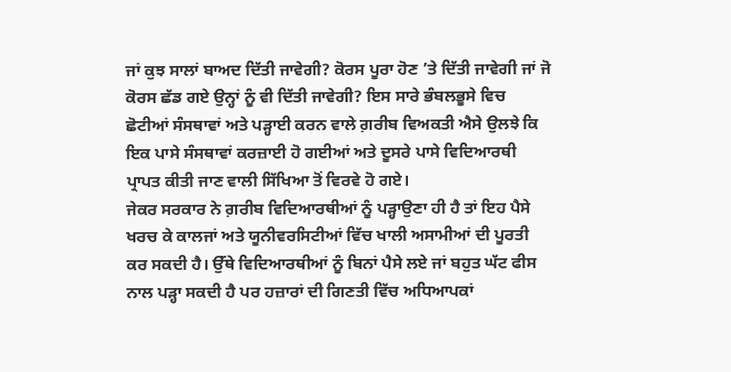ਜਾਂ ਕੁਝ ਸਾਲਾਂ ਬਾਅਦ ਦਿੱਤੀ ਜਾਵੇਗੀ? ਕੋਰਸ ਪੂਰਾ ਹੋਣ ’ਤੇ ਦਿੱਤੀ ਜਾਵੇਗੀ ਜਾਂ ਜੋ ਕੋਰਸ ਛੱਡ ਗਏ ਉਨ੍ਹਾਂ ਨੂੰ ਵੀ ਦਿੱਤੀ ਜਾਵੇਗੀ? ਇਸ ਸਾਰੇ ਭੰਬਲਭੂਸੇ ਵਿਚ ਛੋਟੀਆਂ ਸੰਸਥਾਵਾਂ ਅਤੇ ਪੜ੍ਹਾਈ ਕਰਨ ਵਾਲੇ ਗ਼ਰੀਬ ਵਿਅਕਤੀ ਐਸੇ ਉਲਝੇ ਕਿ ਇਕ ਪਾਸੇ ਸੰਸਥਾਵਾਂ ਕਰਜ਼ਾਈ ਹੋ ਗਈਆਂ ਅਤੇ ਦੂਸਰੇ ਪਾਸੇ ਵਿਦਿਆਰਥੀ ਪ੍ਰਾਪਤ ਕੀਤੀ ਜਾਣ ਵਾਲੀ ਸਿੱਖਿਆ ਤੋਂ ਵਿਰਵੇ ਹੋ ਗਏ।
ਜੇਕਰ ਸਰਕਾਰ ਨੇ ਗ਼ਰੀਬ ਵਿਦਿਆਰਥੀਆਂ ਨੂੰ ਪੜ੍ਹਾਉਣਾ ਹੀ ਹੈ ਤਾਂ ਇਹ ਪੈਸੇ ਖਰਚ ਕੇ ਕਾਲਜਾਂ ਅਤੇ ਯੂਨੀਵਰਸਿਟੀਆਂ ਵਿੱਚ ਖਾਲੀ ਅਸਾਮੀਆਂ ਦੀ ਪੂਰਤੀ ਕਰ ਸਕਦੀ ਹੈ। ਉੱਥੇ ਵਿਦਿਆਰਥੀਆਂ ਨੂੰ ਬਿਨਾਂ ਪੈਸੇ ਲਏ ਜਾਂ ਬਹੁਤ ਘੱਟ ਫੀਸ ਨਾਲ ਪੜ੍ਹਾ ਸਕਦੀ ਹੈ ਪਰ ਹਜ਼ਾਰਾਂ ਦੀ ਗਿਣਤੀ ਵਿੱਚ ਅਧਿਆਪਕਾਂ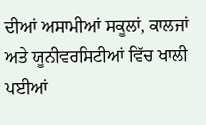ਦੀਆਂ ਅਸਾਮੀਆਂ ਸਕੂਲਾਂ, ਕਾਲਜਾਂ ਅਤੇ ਯੂਨੀਵਰਸਿਟੀਆਂ ਵਿੱਚ ਖਾਲੀ ਪਈਆਂ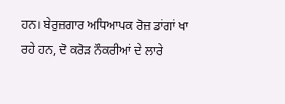ਹਨ। ਬੇਰੁਜ਼ਗਾਰ ਅਧਿਆਪਕ ਰੋਜ਼ ਡਾਂਗਾਂ ਖਾ ਰਹੇ ਹਨ, ਦੋ ਕਰੋੜ ਨੌਕਰੀਆਂ ਦੇ ਲਾਰੇ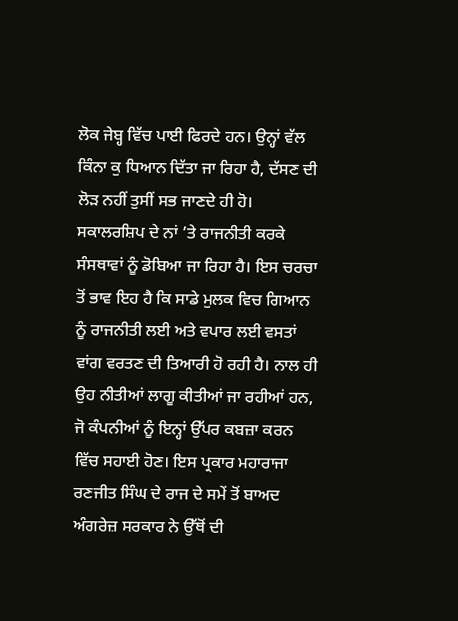ਲੋਕ ਜੇਬ੍ਹ ਵਿੱਚ ਪਾਈ ਫਿਰਦੇ ਹਨ। ਉਨ੍ਹਾਂ ਵੱਲ ਕਿੰਨਾ ਕੁ ਧਿਆਨ ਦਿੱਤਾ ਜਾ ਰਿਹਾ ਹੈ, ਦੱਸਣ ਦੀ ਲੋੜ ਨਹੀਂ ਤੁਸੀਂ ਸਭ ਜਾਣਦੇ ਹੀ ਹੋ। ਸਕਾਲਰਸ਼ਿਪ ਦੇ ਨਾਂ ’ਤੇ ਰਾਜਨੀਤੀ ਕਰਕੇ ਸੰਸਥਾਵਾਂ ਨੂੰ ਡੋਬਿਆ ਜਾ ਰਿਹਾ ਹੈ। ਇਸ ਚਰਚਾ ਤੋਂ ਭਾਵ ਇਹ ਹੈ ਕਿ ਸਾਡੇ ਮੁਲਕ ਵਿਚ ਗਿਆਨ ਨੂੰ ਰਾਜਨੀਤੀ ਲਈ ਅਤੇ ਵਪਾਰ ਲਈ ਵਸਤਾਂ ਵਾਂਗ ਵਰਤਣ ਦੀ ਤਿਆਰੀ ਹੋ ਰਹੀ ਹੈ। ਨਾਲ ਹੀ ਉਹ ਨੀਤੀਆਂ ਲਾਗੂ ਕੀਤੀਆਂ ਜਾ ਰਹੀਆਂ ਹਨ, ਜੋ ਕੰਪਨੀਆਂ ਨੂੰ ਇਨ੍ਹਾਂ ਉੱਪਰ ਕਬਜ਼ਾ ਕਰਨ ਵਿੱਚ ਸਹਾਈ ਹੋਣ। ਇਸ ਪ੍ਰਕਾਰ ਮਹਾਰਾਜਾ ਰਣਜੀਤ ਸਿੰਘ ਦੇ ਰਾਜ ਦੇ ਸਮੇਂ ਤੋਂ ਬਾਅਦ ਅੰਗਰੇਜ਼ ਸਰਕਾਰ ਨੇ ਉੱਥੋਂ ਦੀ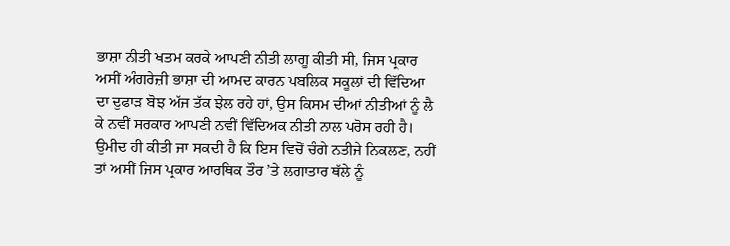ਭਾਸ਼ਾ ਨੀਤੀ ਖਤਮ ਕਰਕੇ ਆਪਣੀ ਨੀਤੀ ਲਾਗੂ ਕੀਤੀ ਸੀ, ਜਿਸ ਪ੍ਰਕਾਰ ਅਸੀਂ ਅੰਗਰੇਜ਼ੀ ਭਾਸ਼ਾ ਦੀ ਆਮਦ ਕਾਰਨ ਪਬਲਿਕ ਸਕੂਲਾਂ ਦੀ ਵਿੱਦਿਆ ਦਾ ਦੁਫਾੜ ਬੋਝ ਅੱਜ ਤੱਕ ਝੇਲ ਰਹੇ ਹਾਂ, ਉਸ ਕਿਸਮ ਦੀਆਂ ਨੀਤੀਆਂ ਨੂੰ ਲੈ ਕੇ ਨਵੀਂ ਸਰਕਾਰ ਆਪਣੀ ਨਵੀਂ ਵਿੱਦਿਅਕ ਨੀਤੀ ਨਾਲ ਪਰੋਸ ਰਹੀ ਹੈ। ਉਮੀਦ ਹੀ ਕੀਤੀ ਜਾ ਸਕਦੀ ਹੈ ਕਿ ਇਸ ਵਿਚੋਂ ਚੰਗੇ ਨਤੀਜੇ ਨਿਕਲਣ, ਨਹੀਂ ਤਾਂ ਅਸੀਂ ਜਿਸ ਪ੍ਰਕਾਰ ਆਰਥਿਕ ਤੌਰ ’ਤੇ ਲਗਾਤਾਰ ਥੱਲੇ ਨੂੰ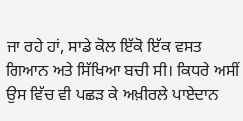ਜਾ ਰਹੇ ਹਾਂ, ਸਾਡੇ ਕੋਲ ਇੱਕੋ ਇੱਕ ਵਸਤ ਗਿਆਨ ਅਤੇ ਸਿੱਖਿਆ ਬਚੀ ਸੀ। ਕਿਧਰੇ ਅਸੀਂ ਉਸ ਵਿੱਚ ਵੀ ਪਛੜ ਕੇ ਅਖ਼ੀਰਲੇ ਪਾਏਦਾਨ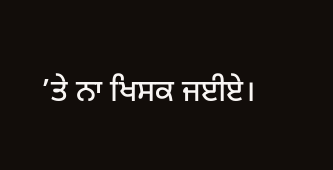’ਤੇ ਨਾ ਖਿਸਕ ਜਈਏ।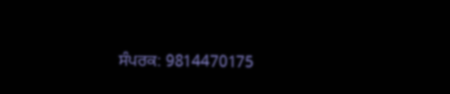ਸੰਪਰਕ: 9814470175